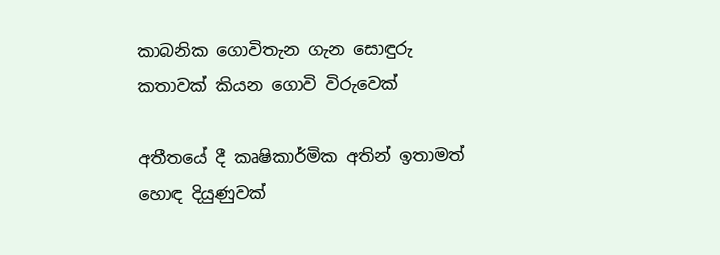කාබනික ගොවිතැන ගැන සොඳුරු කතාවක් කියන ගොවි විරුවෙක්

අතීතයේ දී කෘෂිකාර්මික අතින් ඉතාමත් හොඳ දියුණුවක්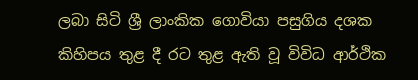ලබා සිටි ශ්‍රී ලාංකික ගොවියා පසුගිය දශක කිහිපය තුළ දී රට තුළ ඇති වූ විවිධ ආර්ථික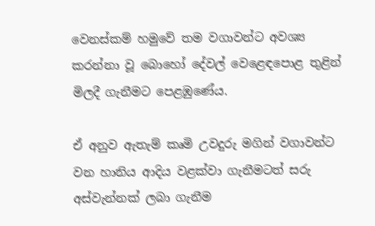වෙනස්කම් හමුවේ තම වගාවන්ට අවශ්‍ය කරන්නා වූ බොහෝ දේවල් වෙළෙඳපොළ තුළින් මිලදී ගැනීමට පෙළඹුණේය.

ඒ අනුව ඇතැම් කෘමි උවදුරු මගින් වගාවන්ට වන හානිය ආදිය වළක්වා ගැනීමටත් සරු අස්වැන්නක් ලබා ගැනීම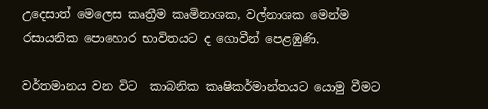උදෙසාත් මෙලෙස කෘත්‍රීම කෘමිනාශක, වල්නාශක මෙන්ම රසායනික පොහොර භාවිතයට ද ගොවීන් පෙළඹුණි.

වර්තමානය වන විට  කාබනික කෘෂිකර්මාන්තයට යොමු වීමට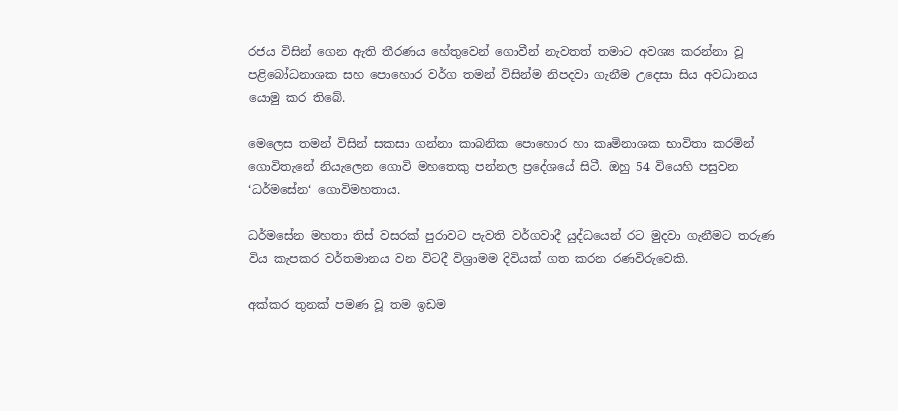රජය විසින් ගෙන ඇති තීරණය හේතුවෙන් ගොවීන් නැවතත් තමාට අවශ්‍ය කරන්නා වූ පළිබෝධනාශක සහ පොහොර වර්ග තමන් විසින්ම නිපදවා ගැනීම උදෙසා සිය අවධානය යොමු කර තිබේ.

මෙලෙස තමන් විසින් සකසා ගන්නා කාබනික පොහොර හා කෘමිනාශක භාවිතා කරමින් ගොවිතැනේ නියැලෙන ගොවි මහතෙකු පන්නල ප්‍රදේශයේ සිටී. ඔහු 54 වියෙහි පසුවන ‘ධර්මසේන‘ ගොවිමහතාය.

ධර්මසේන මහතා තිස් වසරක් පුරාවට පැවති වර්ගවාදී යුද්ධයෙන් රට මුදවා ගැනීමට තරුණ විය කැපකර වර්තමානය වන විටදී විශ්‍රාමම දිවියක් ගත කරන රණවිරුවෙකි.

අක්කර තුනක් පමණ වූ තම ඉඩම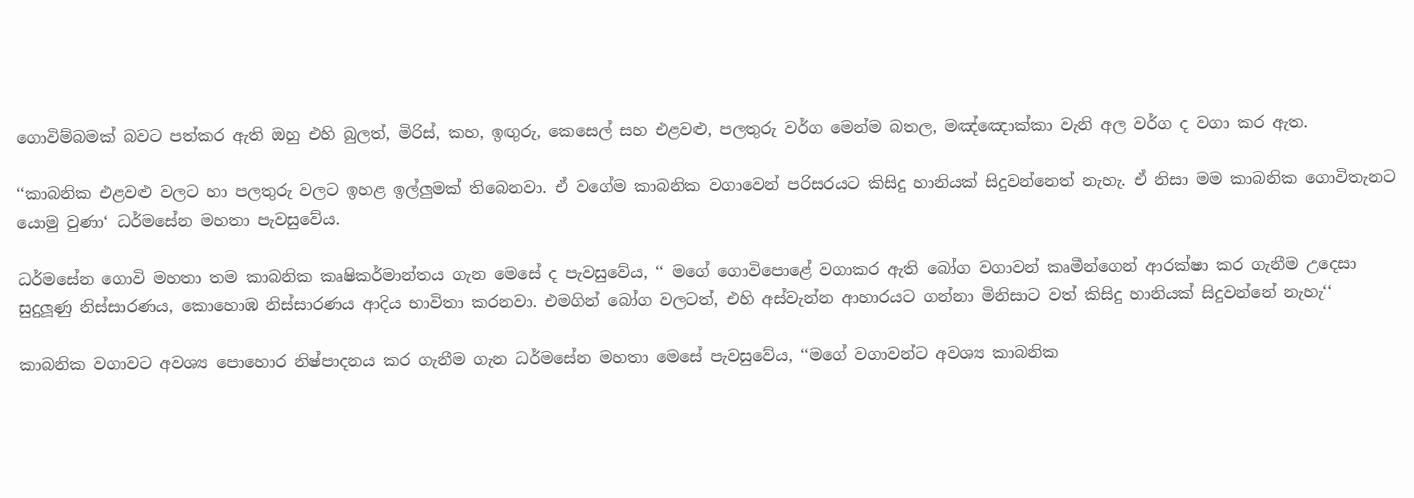ගොවිම්බමක් බවට පත්කර ඇති ඔහු එහි බුලත්, මිරිස්, කහ, ඉඟුරු, කෙසෙල් සහ එළවළු, පලතුරු වර්ග මෙන්ම බතල, මඤ්ඤොක්කා වැනි අල වර්ග ද වගා කර ඇත.

‘‘කාබනික එළවළු වලට හා පලතුරු වලට ඉහළ ඉල්ලුමක් තිබෙනවා. ඒ වගේම කාබනික වගාවෙන් පරිසරයට කිසිදු හානියක් සිදුවන්නෙත් නැහැ. ඒ නිසා මම කාබනික ගොවිතැනට යොමු වුණා‘ ධර්මසේන මහතා පැවසුවේය.

ධර්මසේන ගොවි මහතා තම කාබනික කෘෂිකර්මාන්තය ගැන මෙසේ ද පැවසුවේය, ‘‘ මගේ ගොවිපොළේ වගාකර ඇති බෝග වගාවන් කෘමීන්ගෙන් ආරක්ෂා කර ගැනීම උදෙසා සුදුලූණු නිස්සාරණය, කොහොඹ නිස්සාරණය ආදිය භාවිතා කරනවා. එමගින් බෝග වලටත්, එහි අස්වැන්න ආහාරයට ගන්නා මිනිසාට වත් කිසිදු හානියක් සිදුවන්නේ නැහැ‘‘

කාබනික වගාවට අවශ්‍ය පොහොර නිෂ්පාදනය කර ගැනීම ගැන ධර්මසේන මහතා මෙසේ පැවසුවේය, ‘‘මගේ වගාවන්ට අවශ්‍ය කාබනික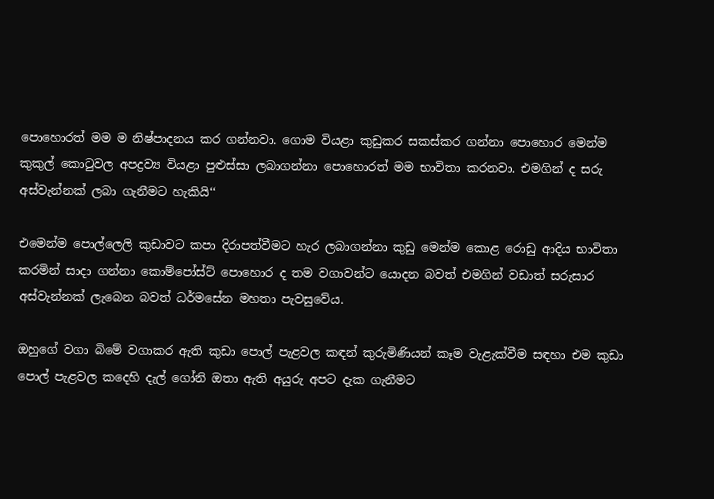පොහොරත් මම ම නිෂ්පාදනය කර ගන්නවා. ගොම වියළා කුඩුකර සකස්කර ගන්නා පොහොර මෙන්ම කුකුල් කොටුවල අපද්‍රව්‍ය වියළා පුළුස්සා ලබාගන්නා පොහොරත් මම භාවිතා කරනවා. එමගින් ද සරු අස්වැන්නක් ලබා ගැනීමට හැකියි‘‘

එමෙන්ම පොල්ලෙලි කුඩාවට කපා දිරාපත්වීමට හැර ලබාගන්නා කුඩු මෙන්ම කොළ රොඩු ආදිය භාවිතා කරමින් සාදා ගන්නා කොම්පෝස්ට් පොහොර ද තම වගාවන්ට යොදන බවත් එමගින් වඩාත් සරුසාර අස්වැන්නක් ලැබෙන බවත් ධර්මසේන මහතා පැවසුවේය.

ඔහුගේ වගා බිමේ වගාකර ඇති කුඩා පොල් පැළවල කඳන් කුරුමිණියන් කෑම වැළැක්වීම සඳහා එම කුඩා පොල් පැළවල ක‍‍දෙහි දැල් ගෝනි ඔතා ඇති අයුරු අපට දැක ගැනීමට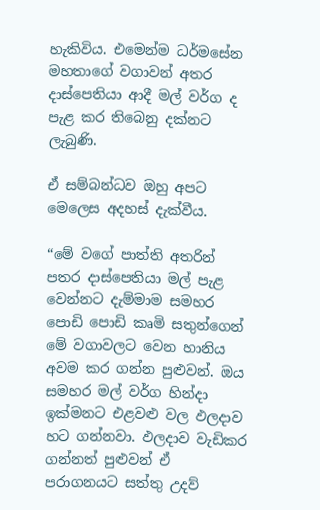හැකිවිය. එමෙන්ම ධර්මසේන මහතාගේ වගාවන් අතර දාස්පෙතියා ආදී මල් වර්ග ද පැළ කර තිබෙනු දක්නට ලැබුණි.

ඒ සම්බන්ධව ඔහු අපට මෙලෙස අදහස් දැක්වීය.

“මේ වගේ පාත්ති අතරින් පතර දාස්පෙතියා මල් පැළ වෙන්නට දැම්මාම සමහර පොඩි පොඩි කෘමි සතුන්ගෙන් මේ වගාවලට වෙන හානිය අවම කර ගන්න පුළුවන්. ඔය සමහර මල් වර්ග හින්දා ඉක්මනට එළවළු වල ඵලදාව හට ගන්නවා. ඵලදාව වැඩිකර ගන්නත් පුළුවන් ඒ පරාගනයට සත්තු උදව්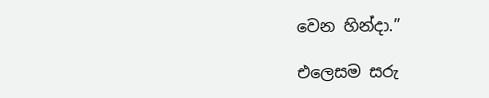වෙන හින්දා.”

එලෙසම සරු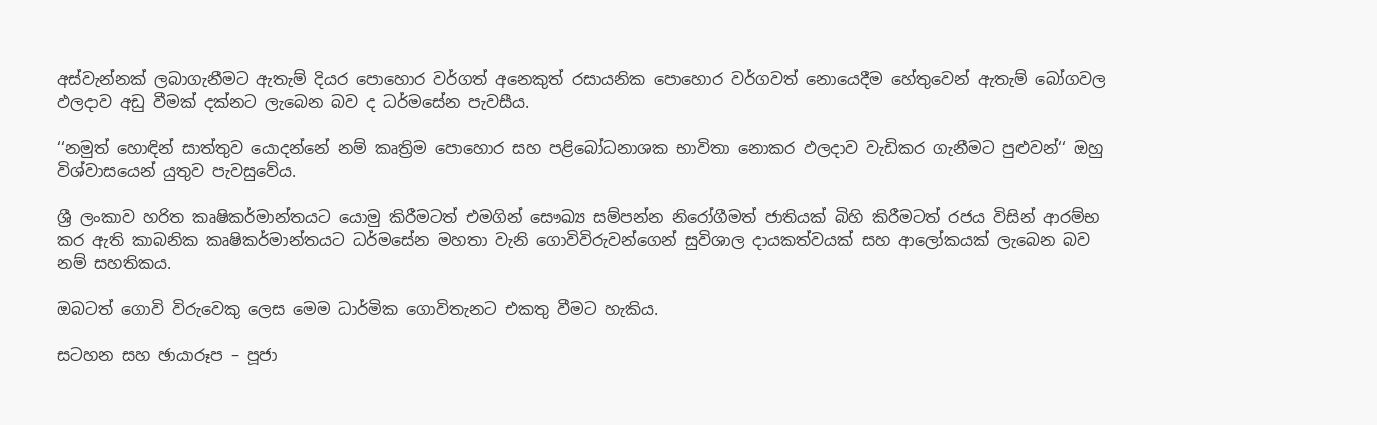අස්වැන්නක් ලබාගැනීමට ඇතැම් දියර පොහොර වර්ගත් අනෙකුත් රසායනික පොහොර වර්ගවත් නොයෙදීම හේතුවෙන් ඇතැම් බෝගවල ඵලදාව අඩු වීමක් දක්නට ලැබෙන බව ද ධර්මසේන පැවසීය.

‘‘නමුත් හොඳින් සාත්තුව යොදන්නේ නම් කෘත්‍රිම පොහොර සහ පළිබෝධනාශක භාවිතා නොකර ඵලදාව වැඩිකර ගැනීමට පුළුවන්‘‘ ඔහු විශ්වාසයෙන් යුතුව පැවසුවේය.

ශ්‍රී ලංකාව හරිත කෘෂිකර්මාන්තයට යොමු කිරීමටත් එමගින් සෞඛ්‍ය සම්පන්න නිරෝගීමත් ජාතියක් බිහි කිරීමටත් රජය විසින් ආරම්භ කර ඇති කාබනික කෘෂිකර්මාන්තයට ධර්මසේන මහතා වැනි ගොවිවිරුවන්ගෙන් සුවිශාල දායකත්වයක් සහ ආලෝකයක් ලැබෙන බව නම් සහතිකය.

ඔබටත් ගොවි විරුවෙකු ලෙස මෙම ධාර්මික ගොවිතැනට එකතු වීමට හැකිය.

සටහන සහ ඡායාරූප – පූජා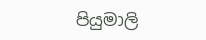පියුමාලි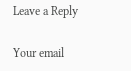Leave a Reply

Your email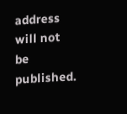address will not be published.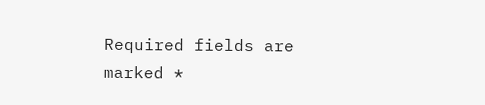Required fields are marked *